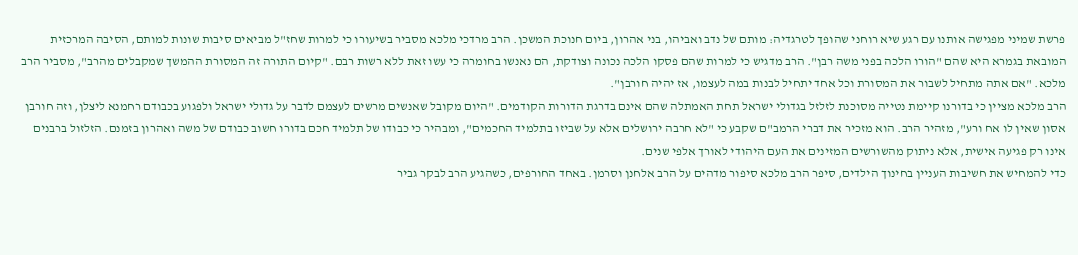פרשת שמיני מפגישה אותנו עם רגע שיא רוחני שהופך לטרגדיה: מותם של נדב ואביהו, בני אהרון, ביום חנוכת המשכן. הרב מרדכי מלכא מסביר בשיעורו כי למרות שחז"ל מביאים סיבות שונות למותם, הסיבה המרכזית המובאת בגמרא היא שהם "הורו הלכה בפני משה רבן". הרב מדגיש כי למרות שהם פסקו הלכה נכונה וצודקת, הם נאנשו בחומרה כי עשו זאת ללא רשות רבם. "קיום התורה זה המסורת ההמשך שמקבלים מהרב", מסביר הרב מלכא. "אם אתה מתחיל לשבור את המסורת וכל אחד יתחיל לבנות במה לעצמו, אז יהיה חורבן".
הרב מלכא מציין כי בדורנו קיימת נטייה מסוכנת לזלזל בגדולי ישראל תחת האמתלה שהם אינם בדרגת הדורות הקודמים. "היום מקובל שאנשים מרשים לעצמם לדבר על גדולי ישראל ולפגוע בכבודם רחמנא ליצלן, וזה חורבן אסון שאין לו אח ורע", מזהיר הרב. הוא מזכיר את דברי הרמב"ם שקבע כי "לא חרבה ירושלים אלא על שביזו בתלמיד החכמים", ומבהיר כי כבודו של תלמיד חכם בדורו חשוב כבודם של משה ואהרון בזמנם. הזלזול ברבנים אינו רק פגיעה אישית, אלא ניתוק מהשורשים המזינים את העם היהודי לאורך אלפי שנים.
כדי להמחיש את חשיבות העניין בחינוך הילדים, סיפר הרב מלכא סיפור מדהים על הרב אלחנן וסרמן. באחד החורפים, כשהגיע הרב לבקר גביר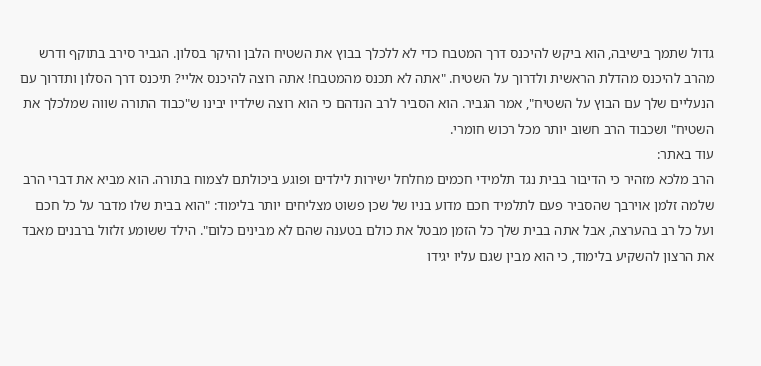גדול שתמך בישיבה, הוא ביקש להיכנס דרך המטבח כדי לא ללכלך בבוץ את השטיח הלבן והיקר בסלון. הגביר סירב בתוקף ודרש מהרב להיכנס מהדלת הראשית ולדרוך על השטיח. "אתה לא תכנס מהמטבח! אתה רוצה להיכנס אליי? תיכנס דרך הסלון ותדרוך עם הנעליים שלך עם הבוץ על השטיח", אמר הגביר. הוא הסביר לרב הנדהם כי הוא רוצה שילדיו יבינו ש"כבוד התורה שווה שמלכלך את השטיח" ושכבוד הרב חשוב יותר מכל רכוש חומרי.
עוד באתר:
הרב מלכא מזהיר כי הדיבור בבית נגד תלמידי חכמים מחלחל ישירות לילדים ופוגע ביכולתם לצמוח בתורה. הוא מביא את דברי הרב שלמה זלמן אוירבך שהסביר פעם לתלמיד חכם מדוע בניו של שכן פשוט מצליחים יותר בלימוד: "הוא בבית שלו מדבר על כל חכם ועל כל רב בהערצה, אבל אתה בבית שלך כל הזמן מבטל את כולם בטענה שהם לא מבינים כלום". הילד ששומע זלזול ברבנים מאבד את הרצון להשקיע בלימוד, כי הוא מבין שגם עליו יגידו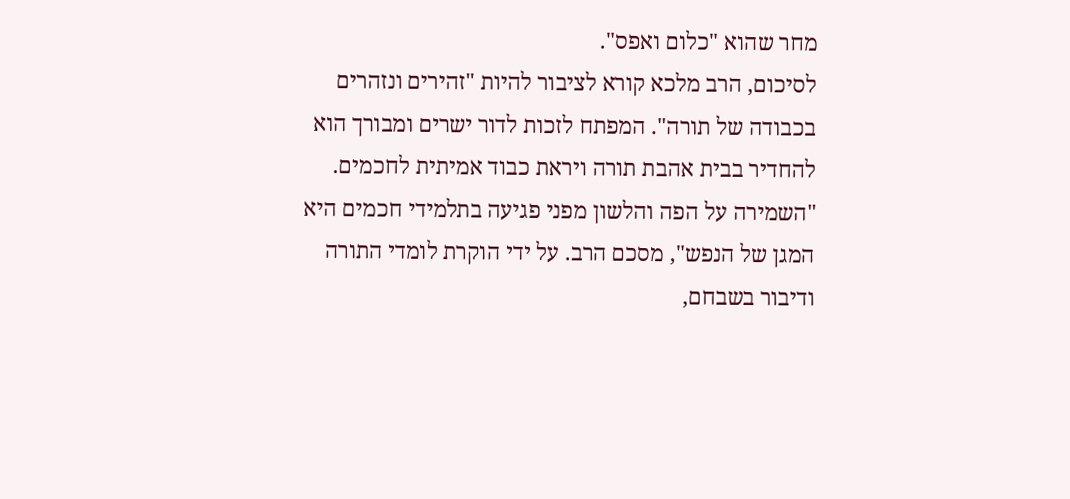מחר שהוא "כלום ואפס".
לסיכום, הרב מלכא קורא לציבור להיות "זהירים ונזהרים בכבודה של תורה". המפתח לזכות לדור ישרים ומבורך הוא להחדיר בבית אהבת תורה ויראת כבוד אמיתית לחכמים. "השמירה על הפה והלשון מפני פגיעה בתלמידי חכמים היא המגן של הנפש", מסכם הרב. על ידי הוקרת לומדי התורה ודיבור בשבחם,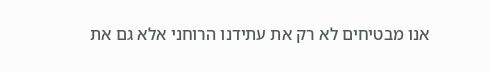אנו מבטיחים לא רק את עתידנו הרוחני אלא גם את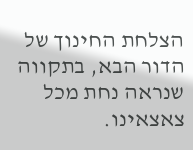הצלחת החינוך של הדור הבא, בתקווה שנראה נחת מכל צאצאינו.